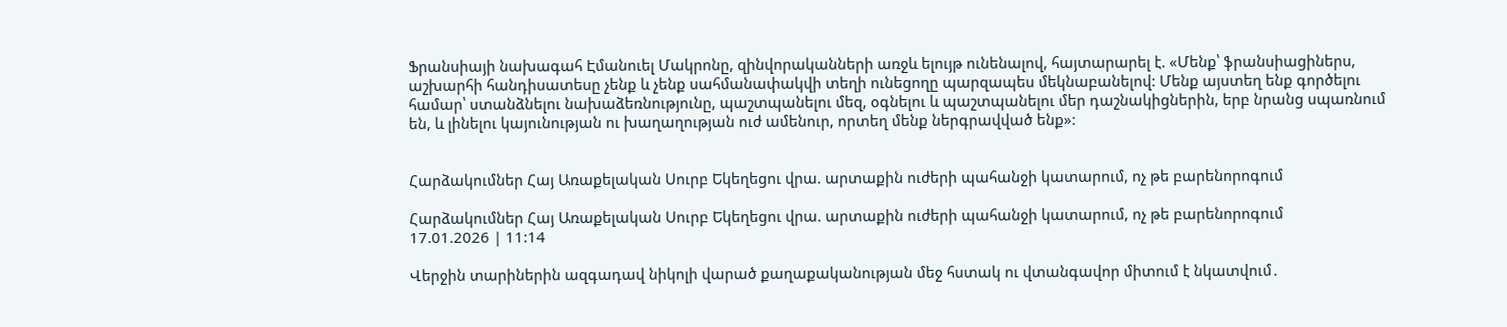Ֆրանսիայի նախագահ Էմանուել Մակրոնը, զինվորականների առջև ելույթ ունենալով, հայտարարել է. «Մենք՝ ֆրանսիացիներս, աշխարհի հանդիսատեսը չենք և չենք սահմանափակվի տեղի ունեցողը պարզապես մեկնաբանելով: Մենք այստեղ ենք գործելու համար՝ ստանձնելու նախաձեռնությունը, պաշտպանելու մեզ, օգնելու և պաշտպանելու մեր դաշնակիցներին, երբ նրանց սպառնում են, և լինելու կայունության ու խաղաղության ուժ ամենուր, որտեղ մենք ներգրավված ենք»:


Հարձակումներ Հայ Առաքելական Սուրբ Եկեղեցու վրա. արտաքին ուժերի պահանջի կատարում, ոչ թե բարենորոգում

Հարձակումներ Հայ Առաքելական Սուրբ Եկեղեցու վրա. արտաքին ուժերի պահանջի կատարում, ոչ թե բարենորոգում
17.01.2026 | 11:14

Վերջին տարիներին ազգադավ նիկոլի վարած քաղաքականության մեջ հստակ ու վտանգավոր միտում է նկատվում․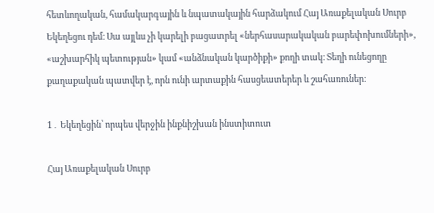հետևողական, համակարգային և նպատակային հարձակում Հայ Առաքելական Սուրբ Եկեղեցու դեմ։ Սա այլևս չի կարելի բացատրել «ներհասարակական բարեփոխումների», «աշխարհիկ պետության» կամ «անձնական կարծիքի» քողի տակ։ Տեղի ունեցողը քաղաքական պատվեր է, որն ունի արտաքին հասցեատերեր և շահառուներ։

1․ Եկեղեցին՝ որպես վերջին ինքնիշխան ինստիտուտ

Հայ Առաքելական Սուրբ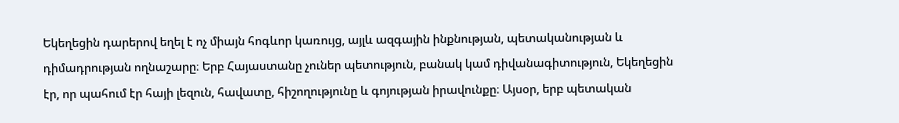Եկեղեցին դարերով եղել է ոչ միայն հոգևոր կառույց, այլև ազգային ինքնության, պետականության և դիմադրության ողնաշարը։ Երբ Հայաստանը չուներ պետություն, բանակ կամ դիվանագիտություն, Եկեղեցին էր, որ պահում էր հայի լեզուն, հավատը, հիշողությունը և գոյության իրավունքը։ Այսօր, երբ պետական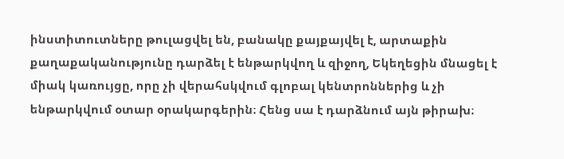ինստիտուտները թուլացվել են, բանակը քայքայվել է, արտաքին քաղաքականությունը դարձել է ենթարկվող և զիջող, Եկեղեցին մնացել է միակ կառույցը, որը չի վերահսկվում գլոբալ կենտրոններից և չի ենթարկվում օտար օրակարգերին։ Հենց սա է դարձնում այն թիրախ։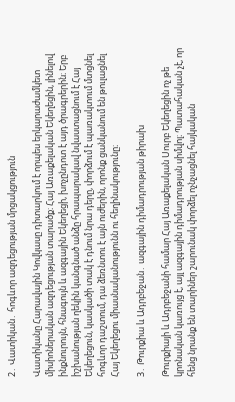2․ Վատիկան․ հոգևոր ազդեցության մրցակցություն

Վատիկանը Հարավային Կովկասը դիտարկում է որպես երկարաժամկետ միսիոներական ազդեցության տարածք։ Հայ Առաքելական Եկեղեցին, լինելով ինքնուրույն, հնագույն և ազգային Եկեղեցի, խոչընդոտ է այդ ծրագրերին։ Երբ իշխանության ղեկին կանգնած անձը հրապարակավ նվաստացնում է Հայ Եկեղեցուն, կասկածի տակ է դնում նրա դերը, փորձում է պառակտում մտցնել հոգևոր դաշտում, դա ձեռնտու է այն ուժերին, որոնք ցանկանում են թուլացնել Հայ Եկեղեցու միասնականությունն ու հեղինակությունը։

3․ Թուրքիա և Ադրբեջան․ ազգային դիմադրության թիրախ

Թուրքիայի և Ադրբեջանի համար Հայ Առաքելական Սուրբ Եկեղեցին ոչ թե կրոնական կառույց է, այլ ազգային դիմադրության սիմվոլ։ Պատահական չէ, որ հենց նրանք են տարիներ շարունակ փորձել ոչնչացնել հայկական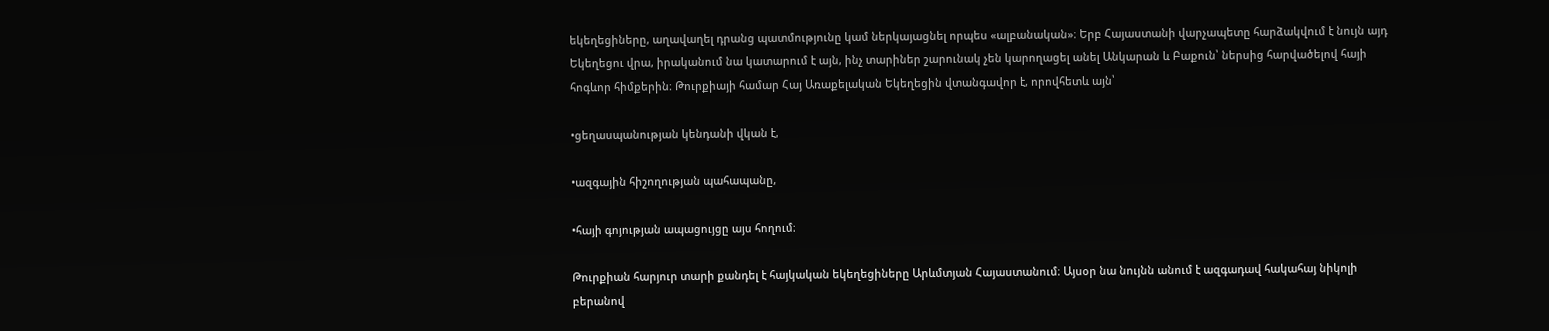եկեղեցիները, աղավաղել դրանց պատմությունը կամ ներկայացնել որպես «ալբանական»։ Երբ Հայաստանի վարչապետը հարձակվում է նույն այդ Եկեղեցու վրա, իրականում նա կատարում է այն, ինչ տարիներ շարունակ չեն կարողացել անել Անկարան և Բաքուն՝ ներսից հարվածելով հայի հոգևոր հիմքերին։ Թուրքիայի համար Հայ Առաքելական Եկեղեցին վտանգավոր է, որովհետև այն՝

•ցեղասպանության կենդանի վկան է,

•ազգային հիշողության պահապանը,

•հայի գոյության ապացույցը այս հողում։

Թուրքիան հարյուր տարի քանդել է հայկական եկեղեցիները Արևմտյան Հայաստանում։ Այսօր նա նույնն անում է ազգադավ հակահայ նիկոլի բերանով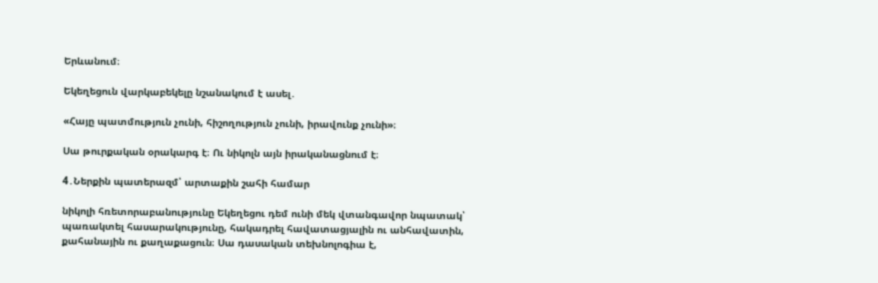Երևանում։

Եկեղեցուն վարկաբեկելը նշանակում է ասել․

«Հայը պատմություն չունի, հիշողություն չունի, իրավունք չունի»։

Սա թուրքական օրակարգ է։ Ու նիկոլն այն իրականացնում է։

4․Ներքին պատերազմ՝ արտաքին շահի համար

նիկոլի հռետորաբանությունը Եկեղեցու դեմ ունի մեկ վտանգավոր նպատակ՝ պառակտել հասարակությունը, հակադրել հավատացյալին ու անհավատին, քահանային ու քաղաքացուն։ Սա դասական տեխնոլոգիա է,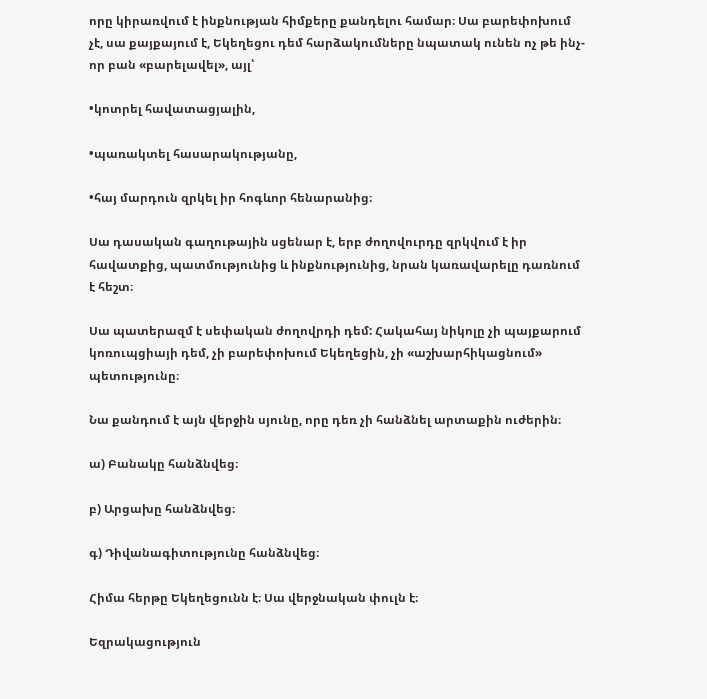որը կիրառվում է ինքնության հիմքերը քանդելու համար։ Սա բարեփոխում չէ, սա քայքայում է, Եկեղեցու դեմ հարձակումները նպատակ ունեն ոչ թե ինչ-որ բան «բարելավել», այլ՝

•կոտրել հավատացյալին,

•պառակտել հասարակությանը,

•հայ մարդուն զրկել իր հոգևոր հենարանից։

Սա դասական գաղութային սցենար է, երբ ժողովուրդը զրկվում է իր հավատքից, պատմությունից և ինքնությունից, նրան կառավարելը դառնում է հեշտ։

Սա պատերազմ է սեփական ժողովրդի դեմ: Հակահայ նիկոլը չի պայքարում կոռուպցիայի դեմ, չի բարեփոխում Եկեղեցին, չի «աշխարհիկացնում» պետությունը։

Նա քանդում է այն վերջին սյունը, որը դեռ չի հանձնել արտաքին ուժերին։

ա) Բանակը հանձնվեց։

բ) Արցախը հանձնվեց։

գ) Դիվանագիտությունը հանձնվեց։

Հիմա հերթը Եկեղեցունն է։ Սա վերջնական փուլն է։

Եզրակացություն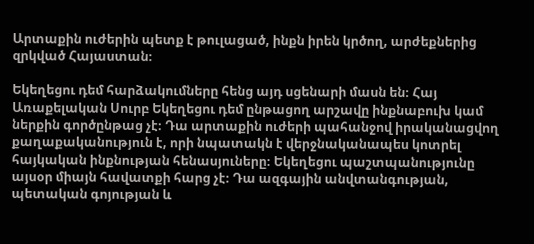Արտաքին ուժերին պետք է թուլացած, ինքն իրեն կրծող, արժեքներից զրկված Հայաստան։

Եկեղեցու դեմ հարձակումները հենց այդ սցենարի մասն են։ Հայ Առաքելական Սուրբ Եկեղեցու դեմ ընթացող արշավը ինքնաբուխ կամ ներքին գործընթաց չէ։ Դա արտաքին ուժերի պահանջով իրականացվող քաղաքականություն է, որի նպատակն է վերջնականապես կոտրել հայկական ինքնության հենասյուները։ Եկեղեցու պաշտպանությունը այսօր միայն հավատքի հարց չէ։ Դա ազգային անվտանգության, պետական գոյության և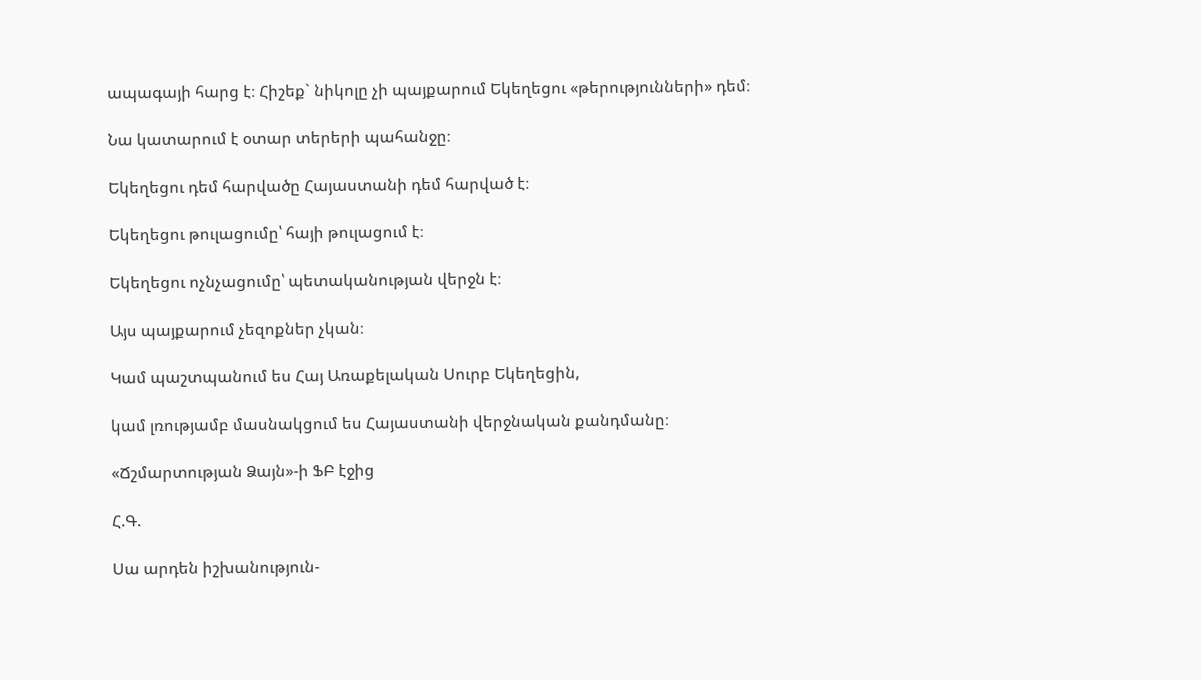ապագայի հարց է։ Հիշեք` նիկոլը չի պայքարում Եկեղեցու «թերությունների» դեմ։

Նա կատարում է օտար տերերի պահանջը։

Եկեղեցու դեմ հարվածը Հայաստանի դեմ հարված է։

Եկեղեցու թուլացումը՝ հայի թուլացում է։

Եկեղեցու ոչնչացումը՝ պետականության վերջն է։

Այս պայքարում չեզոքներ չկան։

Կամ պաշտպանում ես Հայ Առաքելական Սուրբ Եկեղեցին,

կամ լռությամբ մասնակցում ես Հայաստանի վերջնական քանդմանը։

«Ճշմարտության Ձայն»-ի ՖԲ էջից

Հ.Գ.

Սա արդեն իշխանություն-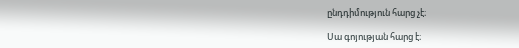ընդդիմություն հարց չէ։

Սա գոյության հարց է։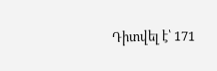Դիտվել է՝ 171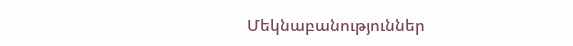Մեկնաբանություններ